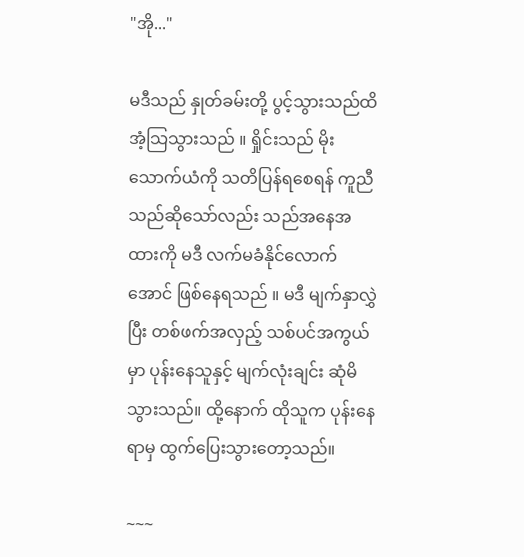"အို..."

မဒီသည် နှုတ်ခမ်းတို့ ပွင့်သွားသည်ထိ အံ့သြသွားသည် ။ ရှိုင်းသည် မိုးသောက်ယံကို သတိပြန်ရစေရန် ကူညီသည်ဆိုသော်လည်း သည်အနေအထားကို မဒီ လက်မခံနိုင်လောက်အောင် ဖြစ်နေရသည် ။ မဒီ မျက်နှာလွှဲပြီး တစ်ဖက်အလှည့် သစ်ပင်အကွယ်မှာ ပုန်းနေသူနှင့် မျက်လုံးချင်း ဆုံမိသွားသည်။ ထို့နောက် ထိုသူက ပုန်းနေရာမှ ထွက်ပြေးသွားတော့သည်။

~~~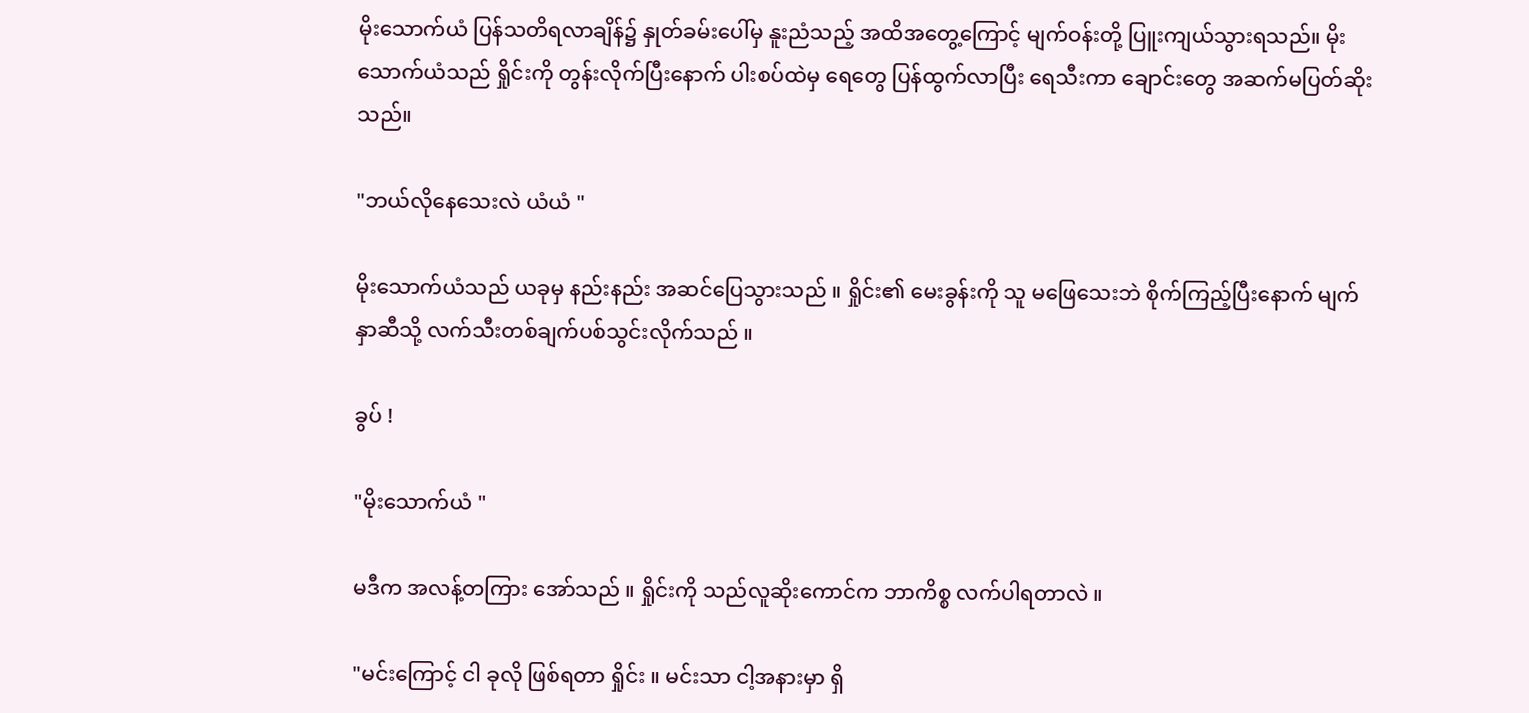မိုးသောက်ယံ ပြန်သတိရလာချိန်၌ နှုတ်ခမ်းပေါ်မှ နူးညံသည့် အထိအတွေ့ကြောင့် မျက်ဝန်းတို့ ပြူးကျယ်သွားရသည်။ မိုးသောက်ယံသည် ရှိုင်းကို တွန်းလိုက်ပြီးနောက် ပါးစပ်ထဲမှ ရေတွေ ပြန်ထွက်လာပြီး ရေသီးကာ ချောင်းတွေ အဆက်မပြတ်ဆိုးသည်။

"ဘယ်လိုနေသေးလဲ ယံယံ "

မိုးသောက်ယံသည် ယခုမှ နည်းနည်း အဆင်ပြေသွားသည် ။ ရှိုင်း၏ မေးခွန်းကို သူ မဖြေသေးဘဲ စိုက်ကြည့်ပြီးနောက် မျက်နှာဆီသို့ လက်သီးတစ်ချက်ပစ်သွင်းလိုက်သည် ။

ခွပ် !

"မိုးသောက်ယံ "

မဒီက အလန့်တကြား အော်သည် ။ ရှိုင်းကို သည်လူဆိုးကောင်က ဘာကိစ္စ လက်ပါရတာလဲ ။

"မင်းကြောင့် ငါ ခုလို ဖြစ်ရတာ ရှိုင်း ။ မင်းသာ ငါ့အနားမှာ ရှိ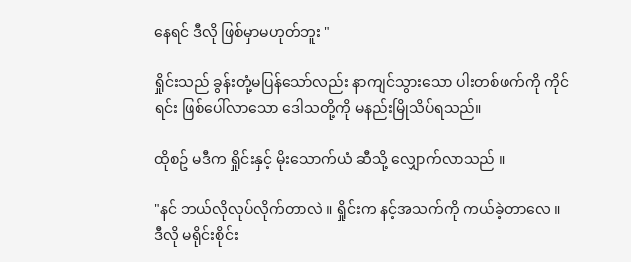နေရင် ဒီလို ဖြစ်မှာမဟုတ်ဘူး "

ရှိုင်းသည် ခွန်းတုံ့မပြန်သော်လည်း နာကျင်သွားသော ပါးတစ်ဖက်ကို ကိုင်ရင်း ဖြစ်ပေါ်လာသော ဒေါသတို့ကို မနည်းမြိုသိပ်ရသည်။

ထိုစဥ် မဒီက ရှိုင်းနှင့် မိုးသောက်ယံ ဆီသို့ လျှောက်လာသည် ။

"နင် ဘယ်လိုလုပ်လိုက်တာလဲ ။ ရှိုင်းက နင့်အသက်ကို ကယ်ခဲ့တာလေ ။ ဒီလို မရိုင်းစိုင်း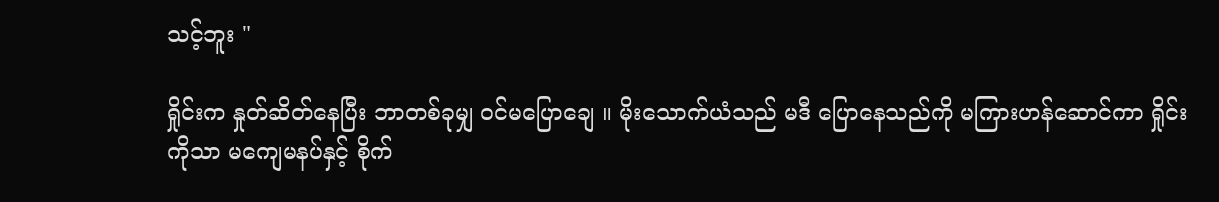သင့်ဘူး "

ရှိုင်းက နှုတ်ဆိတ်နေပြီး ဘာတစ်ခုမျှ ဝင်မပြောချေ ။ မိုးသောက်ယံသည် မဒီ ပြောနေသည်ကို မကြားဟန်ဆောင်ကာ ရှိုင်းကိုသာ မကျေမနပ်နှင့် စိုက်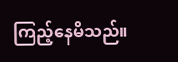ကြည့်နေမိသည်။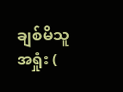ချစ်မိသူ  အရှုံး (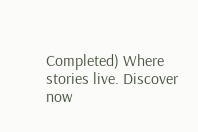Completed) Where stories live. Discover now